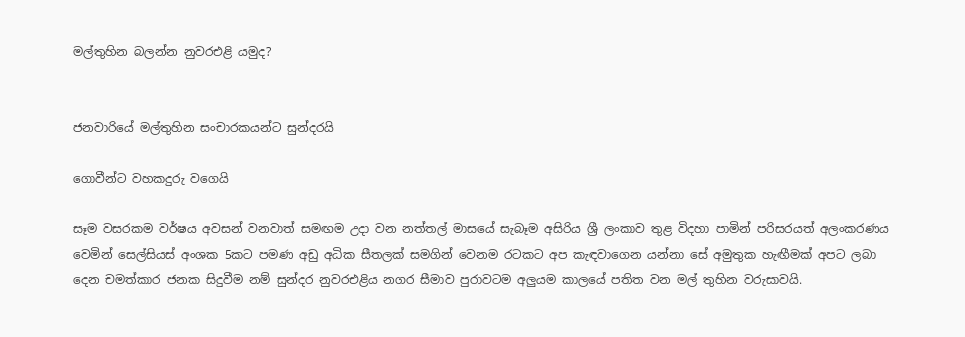මල්තුහින බලන්න නුවරඑළි යමුද?


ජනවාරියේ මල්තුහින සංචාරකයන්ට සුන්දරයි

ගොවීන්ට වහකදුරු වගෙයි

සෑම වසරකම වර්ෂය අවසන් වනවාත් සමඟම උදා වන නත්තල් මාසයේ සැබෑම අසිරිය ශ්‍රී ලංකාව තුළ විදහා පාමින් පරිසරයත් අලංකරණය වෙමින් සෙල්සියස් අංශක 5කට පමණ අඩු අධික සීතලක් සමගින් වෙනම රටකට අප කැඳවාගෙන යන්නා සේ අමුතුක හැඟීමක් අපට ලබා දෙන චමත්කාර ජනක සිදුවීම නම් සුන්දර නුවරඑළිය නගර සීමාව පුරාවටම අලු‍යම කාලයේ පතිත වන මල් තුහින වරුසාවයි.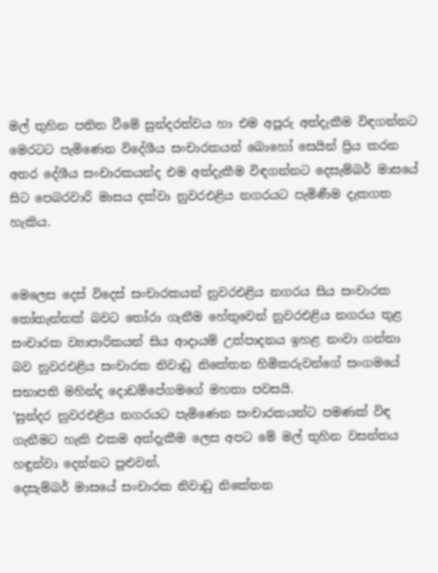මල් තුහින පතිත වීමේ සුන්දරත්වය හා එම අපූරු අත්දැකීම විඳගන්නට මෙරටට පැමිණෙන විදේශීය සංචාරකයන් බොහෝ සෙයින් ප්‍රිය කරන අතර දේශීය සංචාරකයන්ද එම අත්දැකීම විඳගන්නට දෙසැම්බර් මාසයේ සිට පෙබරවාරි මාසය දක්වා නුවරඑළිය නගරයට පැමිණීම දැකගත හැකිය.


මෙලෙස දෙස් විදෙස් සංචාරකයන් නුවරඑළිය නගරය සිය සංචාරක තෝතැන්නක් බවට තෝරා ගැනීම හේතුවෙන් නුවරඑළිය නගරය තුළ සංචාරක ව්‍යාපාරිකයන් සිය ආදායම් උත්පාදනය ඉහළ නංවා ගන්නා බව නුවරඑළිය සංචාරක නිවාඩු නිකේතන හිමිකරුවන්ගේ සංගමයේ සභාපති මහින්ද දොඩම්පේගමගේ මහතා පවසයි.
‘සුන්දර නුවරඑළිය නගරයට පැමිණෙන සංචාරකයන්ට පමණක් විඳ ගැනීමට හැකි එකම අත්දැකීම ලෙස අපට මේ මල් තුහින වසන්තය හඳුන්වා දෙන්නට පුළුවන්,
දෙසැම්බර් මාසයේ සංචාරක නිවාඩු නිකේතන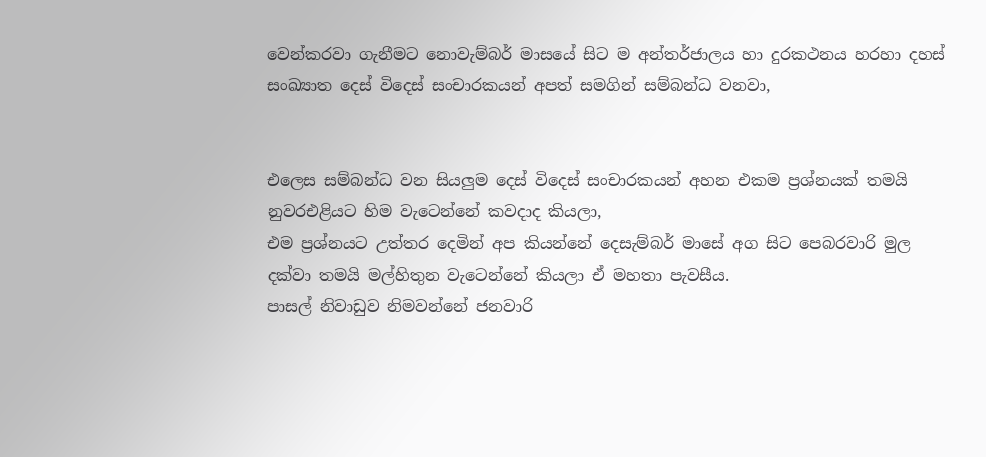වෙන්කරවා ගැනීමට නොවැම්බර් මාසයේ සිට ම අන්තර්ජාලය හා දුරකථනය හරහා දහස් සංඛ්‍යාත දෙස් විදෙස් සංචාරකයන් අපත් සමගින් සම්බන්ධ වනවා,


එලෙස සම්බන්ධ වන සියලු‍ම දෙස් විදෙස් සංචාරකයන් අහන එකම ප්‍රශ්නයක් තමයි නුවරඑළියට හිම වැටෙන්නේ කවදාද කියලා,
එම ප්‍රශ්නයට උත්තර දෙමින් අප කියන්නේ දෙසැම්බර් මාසේ අග සිට පෙබරවාරි මුල දක්වා තමයි මල්හිතුන වැටෙන්නේ කියලා ඒ මහතා පැවසීය.
පාසල් නිවාඩුව නිමවන්නේ ජනවාරි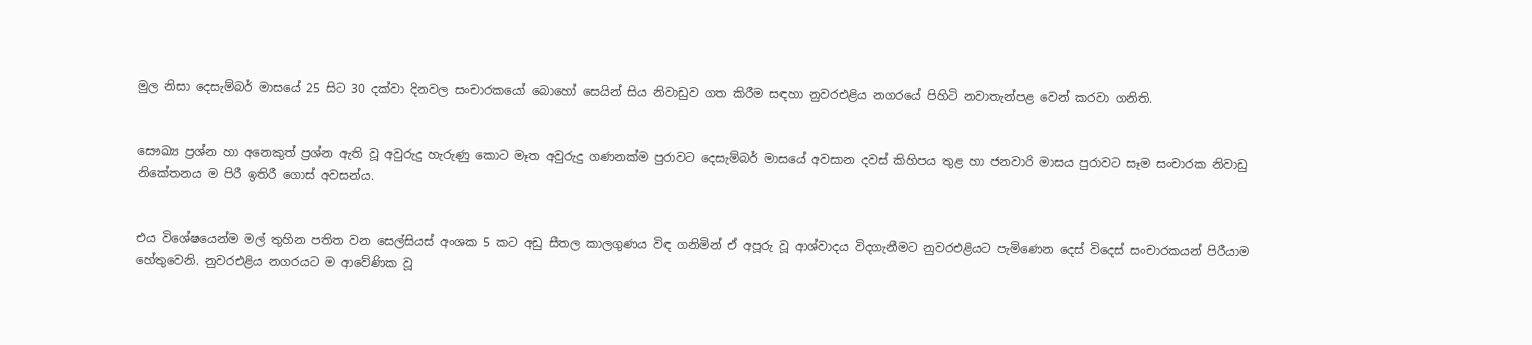මුල නිසා දෙසැම්බර් මාසයේ 25 සිට 30 දක්වා දිනවල සංචාරකයෝ බොහෝ සෙයින් සිය නිවාඩුව ගත කිරීම සඳහා නුවරඑළිය නගරයේ පිහිටි නවාතැන්පළ වෙන් කරවා ගනිති.


සෞඛ්‍ය ප්‍රශ්න හා අනෙකුත් ප්‍රශ්න ඇති වූ අවුරුදු හැරුණු කොට මෑත අවුරුදු ගණනක්ම පුරාවට දෙසැම්බර් මාසයේ අවසාන දවස් කිහිපය තුළ හා ජනවාරි මාසය පුරාවට සෑම සංචාරක නිවාඩු නිකේතනය ම පිරී ඉතිරී ගොස් අවසන්ය.


එය විශේෂයෙන්ම මල් තුහින පතිත වන සෙල්සියස් අංශක 5 කට අඩු සීතල කාලගුණය විඳ ගනිමින් ඒ අපූරු වූ ආශ්වාදය විදගැනීමට නුවරඑළියට පැමිණෙන දෙස් විදෙස් සංචාරකයන් පිරීයාම හේතුවෙනි. නුවරඑළිය නගරයට ම ආවේණික වූ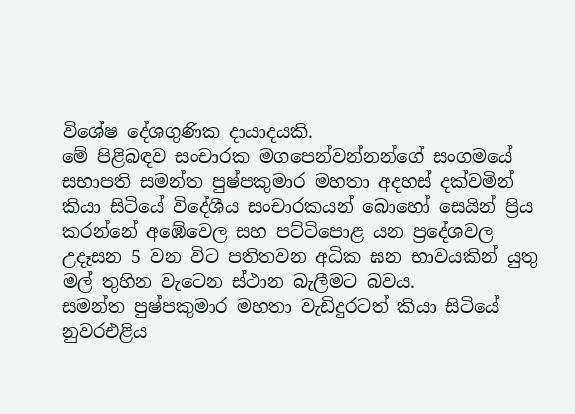විශේෂ දේශගුණික දායාදයකි.
මේ පිළිබඳව සංචාරක මගපෙන්වන්නන්ගේ සංගමයේ සභාපති සමන්ත පුෂ්පකුමාර මහතා අදහස් දක්වමින් කියා සිටියේ විදේශීය සංචාරකයන් බොහෝ සෙයින් ප්‍රිය කරන්නේ අඹේවෙල සහ පට්ටිපොළ යන ප්‍රදේශවල උදෑසන 5 වන විට පතිතවන අධික ඝන භාවයකින් යුතු මල් තුහින වැටෙන ස්ථාන බැලීමට බවය.
සමන්ත පුෂ්පකුමාර මහතා වැඩිදුරටත් කියා සිටියේ නුවරඑළිය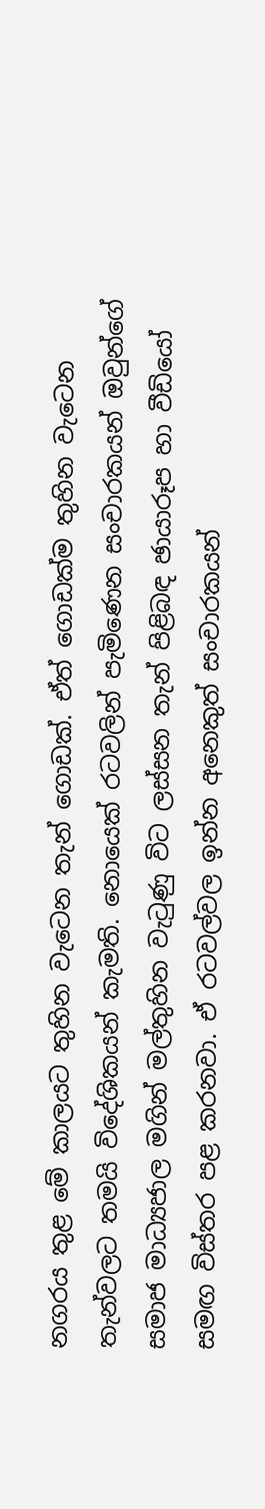නගරය තුළ මේ කාලයට තුහින වැටෙන තැන් ගොඩක්. ඒත් ගොඩක්ම තුහින වැටෙන තැන්වලට තමයි විදේශිකයන් කැමති. නොයෙක් රටවලින් පැමිණෙන සංචාරකයන් ඔවුන්ගේ සමාජ මාධ්‍යජාල මගින් මල්තුහින වැටුණු විට ලස්සන තැන් පිළිබඳ ඡායාරූප හා වීඩියෝ සමඟ විස්තර පළ කරනවා. ඒ රටවල්වල ඉන්න අනෙකුත් සංචාරකයන්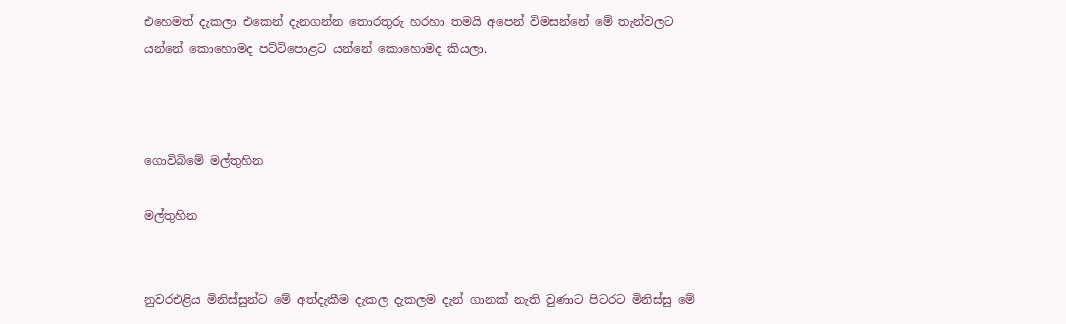එහෙමත් දැකලා එකෙන් දැනගන්න තොරතුරු හරහා තමයි අපෙන් විමසන්නේ මේ තැන්වලට යන්නේ කොහොමද පට්ටිපොළට යන්නේ කොහොමද කියලා.



ගොවිබිමේ මල්තුහින

මල්තුහින


නුවරඑළිය මිනිස්සුන්ට මේ අත්දැකීම දැකල දැකලම දැන් ගානක් නැති වුණාට පිටරට මිනිස්සු මේ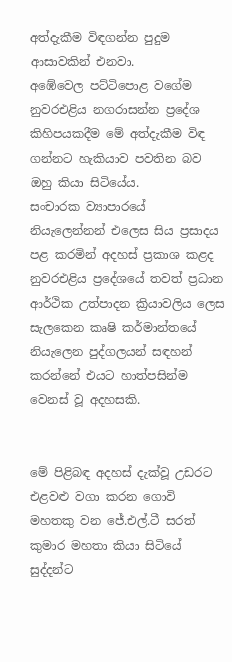අත්දැකීම විඳගන්න පුදුම ආසාවකින් එනවා.
අඹේවෙල පට්ටිපොළ වගේම නුවරඑළිය නගරාසන්න ප්‍රදේශ කිහිපයකදීම මේ අත්දැකීම විඳ ගන්නට හැකියාව පවතින බව ඔහු කියා සිටියේය.
සංචාරක ව්‍යාපාරයේ නියැලෙන්නන් එලෙස සිය ප්‍රසාදය පළ කරමින් අදහස් ප්‍රකාශ කළද නුවරඑළිය ප්‍රදේශයේ තවත් ප්‍රධාන ආර්ථික උත්පාදන ක්‍රියාවලිය ලෙස සැලකෙන කෘෂි කර්මාන්තයේ නියැලෙන පුද්ගලයන් සඳහන් කරන්නේ එයට හාත්පසින්ම වෙනස් වූ අදහසකි.


මේ පිළිබඳ අදහස් දැක්වූ උඩරට එළවළු වගා කරන ගොවි මහතකු වන ජේ.එල්.ටී සරත් කුමාර මහතා කියා සිටියේ සුද්දන්ට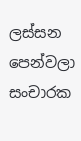ලස්සන පෙන්වලා සංචාරක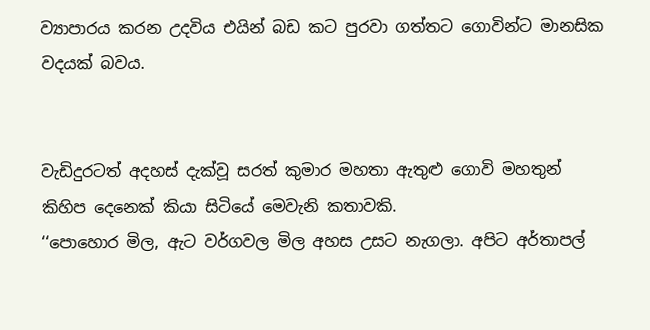ව්‍යාපාරය කරන උදවිය එයින් බඩ කට පුරවා ගත්තට ගොවින්ට මානසික වදයක් බවය.


වැඩිදුරටත් අදහස් දැක්වූ සරත් කුමාර මහතා ඇතුළු ගොවි මහතුන් කිහිප දෙනෙක් කියා සිටියේ මෙවැනි කතාවකි.
‘‘පොහොර මිල, ඇට වර්ගවල මිල අහස උසට නැගලා. අපිට අර්තාපල්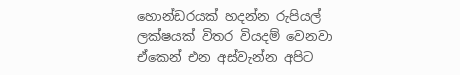හොන්ඩරයක් හදන්න රුපියල් ලක්ෂයක් විතර වියදම් වෙනවා ඒකෙන් එන අස්වැන්න අපිට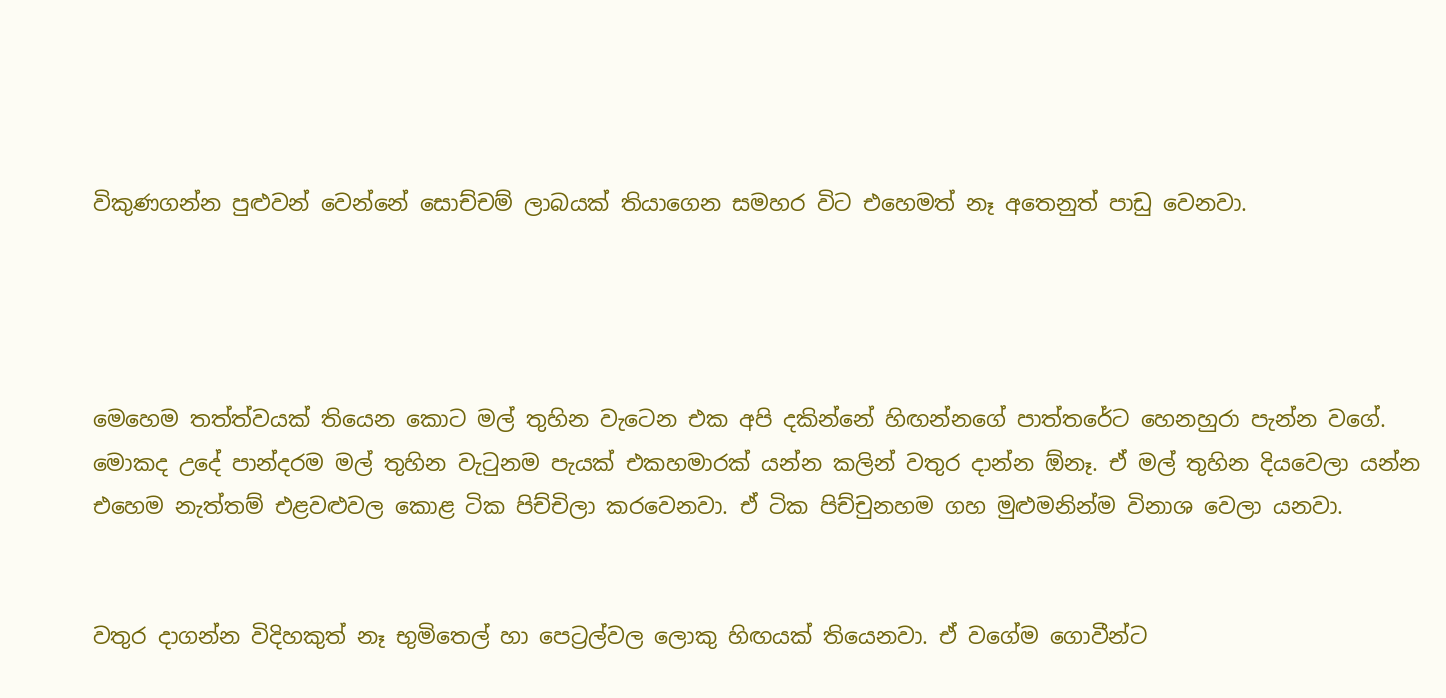විකුණගන්න පුළුවන් වෙන්නේ සොච්චම් ලාබයක් තියාගෙන සමහර විට එහෙමත් නෑ අතෙනුත් පාඩු වෙනවා.




මෙහෙම තත්ත්වයක් තියෙන කොට මල් තුහින වැටෙන එක අපි දකින්නේ හිඟන්නගේ පාත්තරේට හෙනහුරා පැන්න වගේ.
මොකද උදේ පාන්දරම මල් තුහින වැටුනම පැයක් එකහමාරක් යන්න කලින් වතුර දාන්න ඕනෑ. ඒ මල් තුහින දියවෙලා යන්න එහෙම නැත්තම් එළවළුවල කොළ ටික පිච්චිලා කරවෙනවා. ඒ ටික පිච්චුනහම ගහ මුළුමනින්ම විනාශ වෙලා යනවා.


වතුර දාගන්න විදිහකුත් නෑ භුමිතෙල් හා පෙට්‍රල්වල ලොකු හිඟයක් තියෙනවා. ඒ වගේම ගොවීන්ට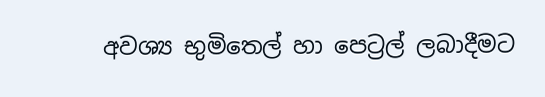අවශ්‍ය භුමිතෙල් හා පෙට්‍රල් ලබාදීමට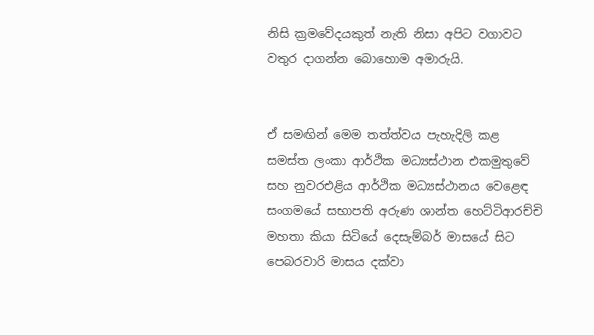නිසි ක්‍රමවේදයකුත් නැති නිසා අපිට වගාවට වතුර දාගන්න බොහොම අමාරුයි.


ඒ සමඟින් මෙම තත්ත්වය පැහැදිලි කළ සමස්ත ලංකා ආර්ථික මධ්‍යස්ථාන එකමුතුවේ සහ නුවරඑළිය ආර්ථික මධ්‍යස්ථානය වෙළෙඳ සංගමයේ සභාපති අරුණ ශාන්ත හෙට්ටිආරච්චි මහතා කියා සිටියේ දෙසැම්බර් මාසයේ සිට පෙබරවාරි මාසය දක්වා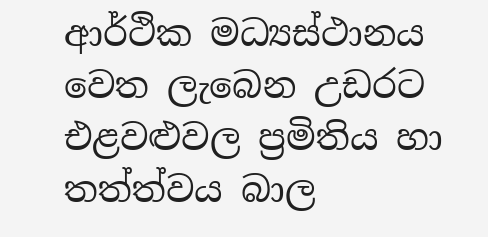ආර්ථික මධ්‍යස්ථානය වෙත ලැබෙන උඩරට එළවළුවල ප්‍රමිතිය හා තත්ත්වය බාල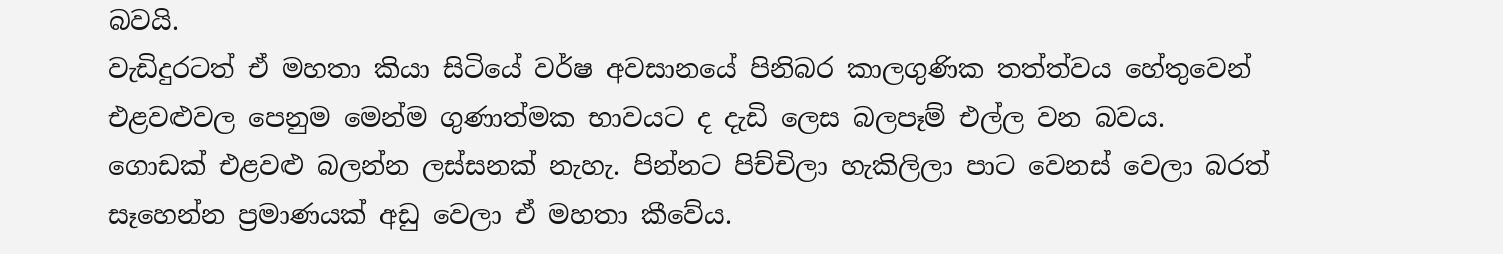බවයි.
වැඩිදුරටත් ඒ මහතා කියා සිටියේ වර්ෂ අවසානයේ පිනිබර කාලගුණික තත්ත්වය හේතුවෙන් එළවළුවල පෙනුම මෙන්ම ගුණාත්මක භාවයට ද දැඩි ලෙස බලපෑම් එල්ල වන බවය.
ගොඩක් එළවළු බලන්න ලස්සනක් නැහැ. පින්නට පිච්චිලා හැකිලිලා පාට වෙනස් වෙලා බරත් සෑහෙන්න ප්‍රමාණයක් අඩු වෙලා ඒ මහතා කීවේය.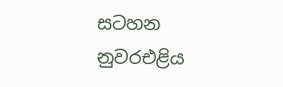සටහන
නුවරඑළිය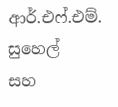ආර්.එෆ්.එම්. සුහෙල්
සහ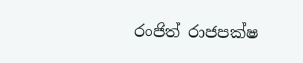රංජිත් රාජපක්ෂ